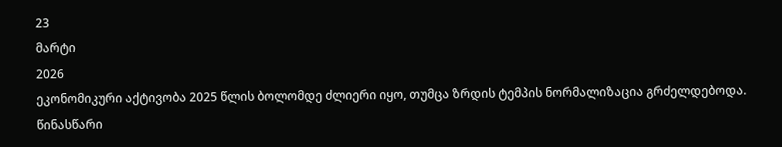23
მარტი
2026
ეკონომიკური აქტივობა 2025 წლის ბოლომდე ძლიერი იყო, თუმცა ზრდის ტემპის ნორმალიზაცია გრძელდებოდა. წინასწარი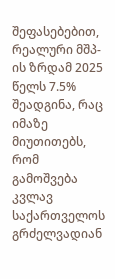შეფასებებით, რეალური მშპ-ის ზრდამ 2025 წელს 7.5% შეადგინა, რაც იმაზე მიუთითებს, რომ გამოშვება კვლავ საქართველოს გრძელვადიან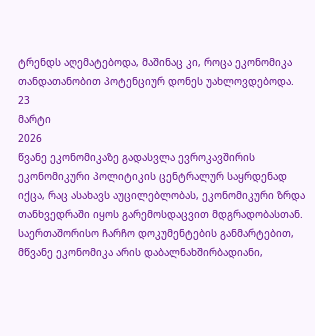ტრენდს აღემატებოდა, მაშინაც კი, როცა ეკონომიკა თანდათანობით პოტენციურ დონეს უახლოვდებოდა.
23
მარტი
2026
წვანე ეკონომიკაზე გადასვლა ევროკავშირის ეკონომიკური პოლიტიკის ცენტრალურ საყრდენად იქცა, რაც ასახავს აუცილებლობას, ეკონომიკური ზრდა თანხვედრაში იყოს გარემოსდაცვით მდგრადობასთან. საერთაშორისო ჩარჩო დოკუმენტების განმარტებით, მწვანე ეკონომიკა არის დაბალნახშირბადიანი,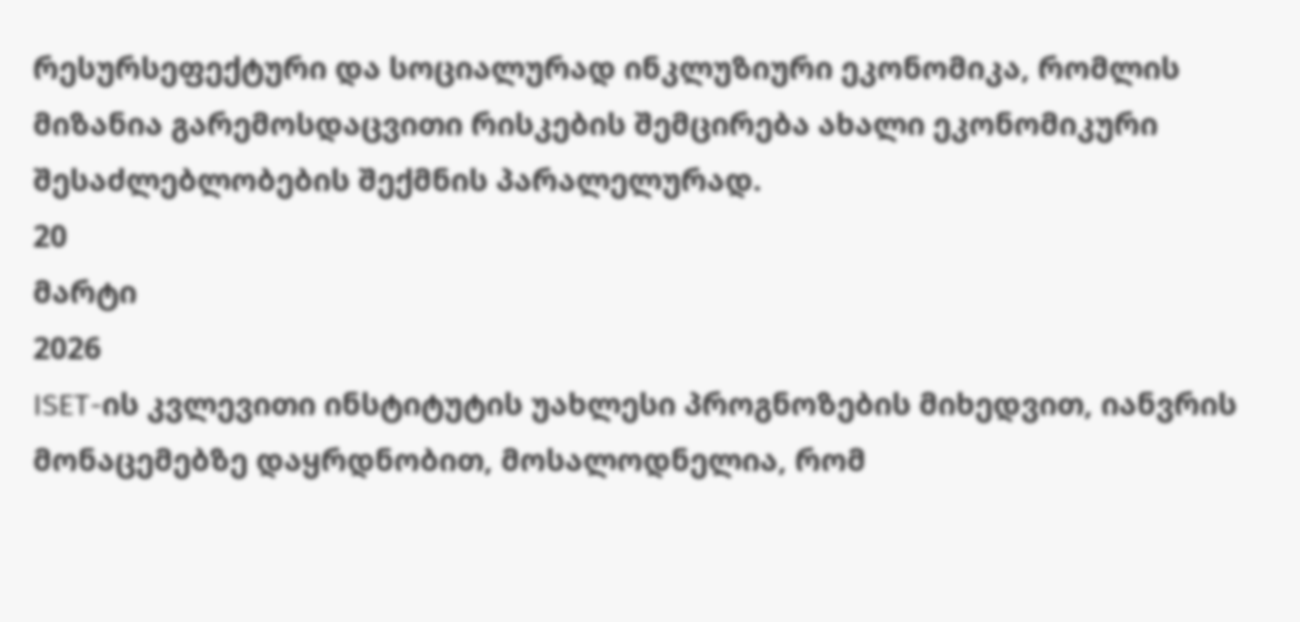რესურსეფექტური და სოციალურად ინკლუზიური ეკონომიკა, რომლის მიზანია გარემოსდაცვითი რისკების შემცირება ახალი ეკონომიკური შესაძლებლობების შექმნის პარალელურად.
20
მარტი
2026
ISET-ის კვლევითი ინსტიტუტის უახლესი პროგნოზების მიხედვით, იანვრის მონაცემებზე დაყრდნობით, მოსალოდნელია, რომ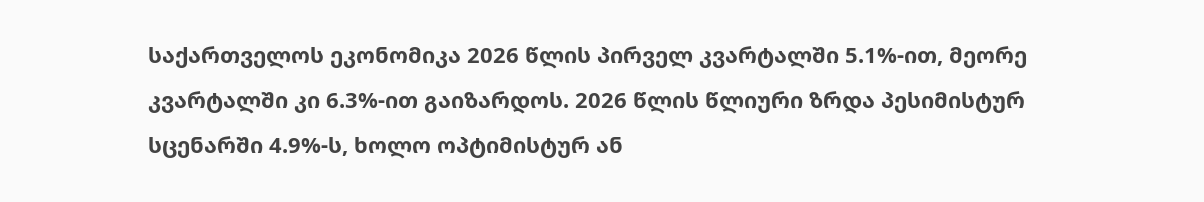საქართველოს ეკონომიკა 2026 წლის პირველ კვარტალში 5.1%-ით, მეორე კვარტალში კი 6.3%-ით გაიზარდოს. 2026 წლის წლიური ზრდა პესიმისტურ სცენარში 4.9%-ს, ხოლო ოპტიმისტურ ან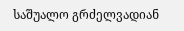საშუალო გრძელვადიან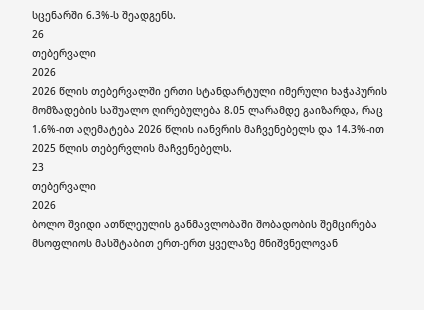სცენარში 6.3%-ს შეადგენს.
26
თებერვალი
2026
2026 წლის თებერვალში ერთი სტანდარტული იმერული ხაჭაპურის მომზადების საშუალო ღირებულება 8.05 ლარამდე გაიზარდა, რაც 1.6%-ით აღემატება 2026 წლის იანვრის მაჩვენებელს და 14.3%-ით 2025 წლის თებერვლის მაჩვენებელს.
23
თებერვალი
2026
ბოლო შვიდი ათწლეულის განმავლობაში შობადობის შემცირება მსოფლიოს მასშტაბით ერთ-ერთ ყველაზე მნიშვნელოვან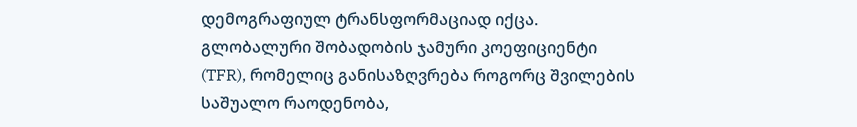დემოგრაფიულ ტრანსფორმაციად იქცა. გლობალური შობადობის ჯამური კოეფიციენტი (TFR), რომელიც განისაზღვრება როგორც შვილების საშუალო რაოდენობა,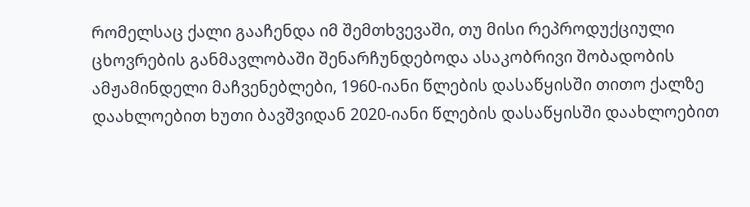რომელსაც ქალი გააჩენდა იმ შემთხვევაში, თუ მისი რეპროდუქციული ცხოვრების განმავლობაში შენარჩუნდებოდა ასაკობრივი შობადობის ამჟამინდელი მაჩვენებლები, 1960-იანი წლების დასაწყისში თითო ქალზე დაახლოებით ხუთი ბავშვიდან 2020-იანი წლების დასაწყისში დაახლოებით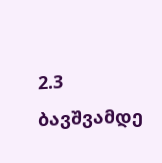2.3 ბავშვამდე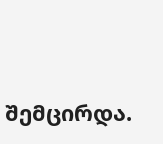შემცირდა.